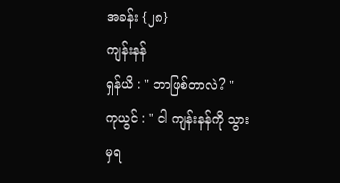အခန်း {၂၈}
ကျန်းနန်
ရှန်ယိ : " ဘာဖြစ်တာလဲ? "
ကုယွင် : " ငါ ကျန်းနန်ကို သွားမှရ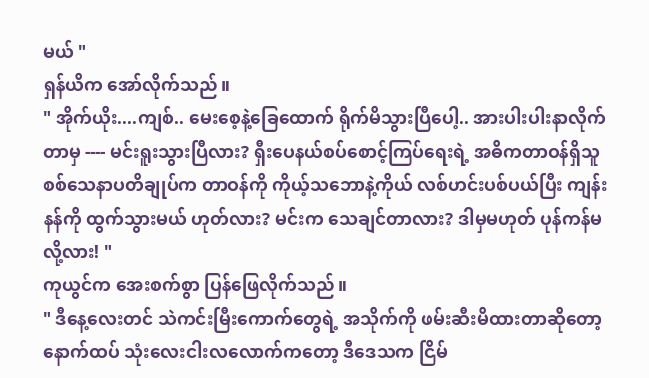မယ် "
ရှန်ယိက အော်လိုက်သည်။
" အိုက်ယိုး....ကျစ်.. မေးစေ့နဲ့ခြေထောက် ရိုက်မိသွားပြီပေါ့.. အားပါးပါးနာလိုက်တာမှ ---- မင်းရူးသွားပြီလား? ရှီးပေနယ်စပ်စောင့်ကြပ်ရေးရဲ့ အဓိကတာဝန်ရှိသူ စစ်သေနာပတိချုပ်က တာဝန်ကို ကိုယ့်သဘောနဲ့ကိုယ် လစ်ဟင်းပစ်ပယ်ပြီး ကျန်းနန်ကို ထွက်သွားမယ် ဟုတ်လား? မင်းက သေချင်တာလား? ဒါမှမဟုတ် ပုန်ကန်မလို့လား! "
ကုယွင်က အေးစက်စွာ ပြန်ဖြေလိုက်သည်။
" ဒီနေ့လေးတင် သဲကင်းမြီးကောက်တွေရဲ့ အသိုက်ကို ဖမ်းဆီးမိထားတာဆိုတော့ နောက်ထပ် သုံးလေးငါးလလောက်ကတော့ ဒီဒေသက ငြိမ်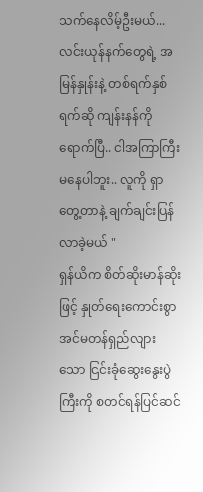သက်နေလိမ့်ဦးမယ်... လင်းယုန်နက်တွေရဲ့ အမြန်နှုန်းနဲ့ တစ်ရက်နှစ်ရက်ဆို ကျန်းနန်ကို ရောက်ပြီ.. ငါအကြာကြီး မနေပါဘူး.. လူကို ရှာတွေ့တာနဲ့ ချက်ချင်းပြန်လာခဲ့မယ် "
ရှန်ယိက စိတ်ဆိုးမာန်ဆိုးဖြင့် နှုတ်ရေးကောင်းစွာ အင်မတန်ရှည်လျားသော ငြင်းခုံဆွေးနွေးပွဲကြီးကို စတင်ရန်ပြင်ဆင်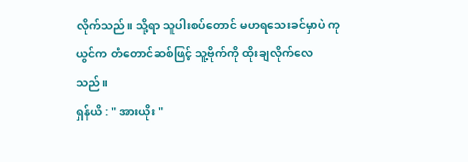လိုက်သည်။ သို့ရာ သူပါးစပ်တောင် မဟရသေးခင်မှာပဲ ကုယွင်က တံတောင်ဆစ်ဖြင့် သူ့ဗိုက်ကို ထိုးချလိုက်လေသည်။
ရှန်ယိ : " အားယိုး "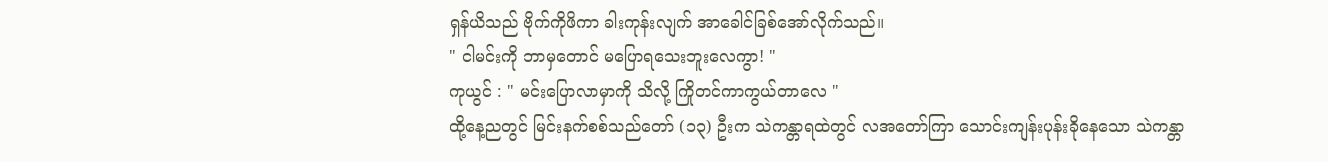ရှန်ယိသည် ဗိုက်ကိုဖိကာ ခါးကုန်းလျက် အာခေါင်ခြစ်အော်လိုက်သည်။
" ငါမင်းကို ဘာမှတောင် မပြောရသေးဘူးလေကွာ! "
ကုယွင် : " မင်းပြောလာမှာကို သိလို့ ကြိုတင်ကာကွယ်တာလေ "
ထို့နေ့ညတွင် မြင်းနက်စစ်သည်တော် (၁၃) ဦးက သဲကန္တာရထဲတွင် လအတော်ကြာ သောင်းကျန်းပုန်းခိုနေသော သဲကန္တာ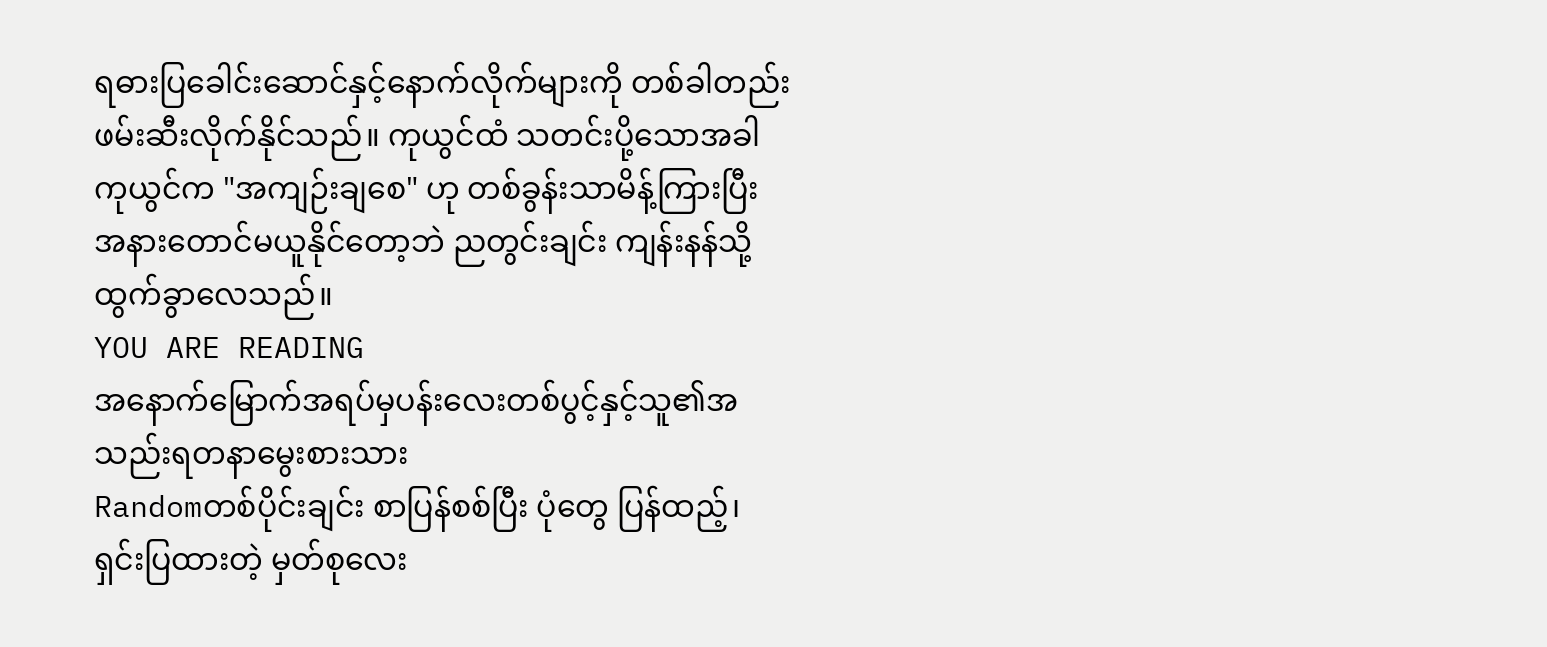ရဓားပြခေါင်းဆောင်နှင့်နောက်လိုက်များကို တစ်ခါတည်း ဖမ်းဆီးလိုက်နိုင်သည်။ ကုယွင်ထံ သတင်းပို့သောအခါ ကုယွင်က "အကျဉ်းချစေ" ဟု တစ်ခွန်းသာမိန့်ကြားပြီး အနားတောင်မယူနိုင်တော့ဘဲ ညတွင်းချင်း ကျန်းနန်သို့ ထွက်ခွာလေသည်။
YOU ARE READING
အနောက်မြောက်အရပ်မှပန်းလေးတစ်ပွင့်နှင့်သူ၏အသည်းရတနာမွေးစားသား
Randomတစ်ပိုင်းချင်း စာပြန်စစ်ပြီး ပုံတွေ ပြန်ထည့်၊ ရှင်းပြထားတဲ့ မှတ်စုလေး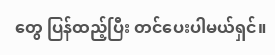တွေ ပြန်ထည့်ပြီး တင်ပေးပါမယ်ရှင်။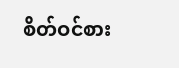စိတ်ဝင်စား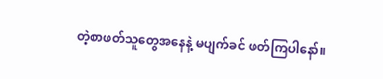တဲ့စာဖတ်သူတွေအနေနဲ့ မပျက်ခင် ဖတ်ကြပါနော်။